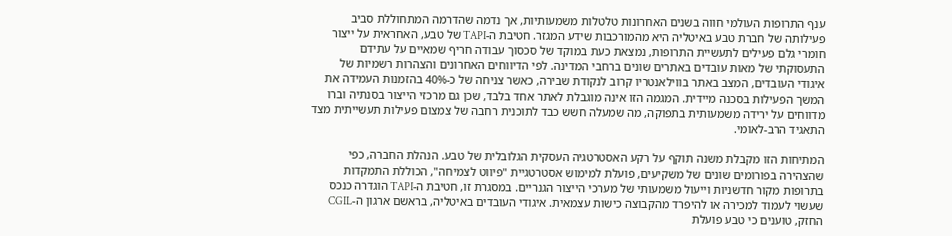ענף התרופות העולמי חווה בשנים האחרונות טלטלות משמעותיות, אך נדמה שהדרמה המתחוללת סביב פעילותה של חברת טבע באיטליה היא מהמורכבות שידע המגזר. חטיבת ה-TAPI של טבע, האחראית על ייצור חומרי גלם פעילים לתעשיית התרופות, נמצאת כעת במוקד של סכסוך עבודה חריף שמאיים על עתידם התעסוקתי של מאות עובדים באתרים שונים ברחבי המדינה. לפי הדיווחים האחרונים והצהרות רשמיות של איגודי העובדים, המצב באתר בווילאנטריו קרוב לנקודת שבירה, כאשר צניחה של כ-40% בהזמנות העמידה את המשך הפעילות בסכנה מיידית. המגמה הזו אינה מוגבלת לאתר אחד בלבד, שכן גם מרכזי הייצור בסנתיה וברו מדווחים על ירידה משמעותית בתפוקה, מה שמעלה חשש כבד לתוכנית רחבה של צמצום פעילות תעשייתית מצד התאגיד הרב-לאומי.

המתיחות הזו מקבלת משנה תוקף על רקע האסטרטגיה העסקית הגלובלית של טבע. הנהלת החברה, כפי שהצהירה בפורומים שונים של משקיעים, פועלת למימוש אסטרטגיית "פיווט לצמיחה", הכוללת התמקדות בתרופות מקור חדשניות וייעול משמעותי של מערכי הייצור הגנריים. במסגרת זו, חטיבת ה-TAPI הוגדרה כנכס שעשוי לעמוד למכירה או להיפרד מהקבוצה כישות עצמאית. איגודי העובדים באיטליה, בראשם ארגון ה-CGIL החזק, טוענים כי טבע פועלת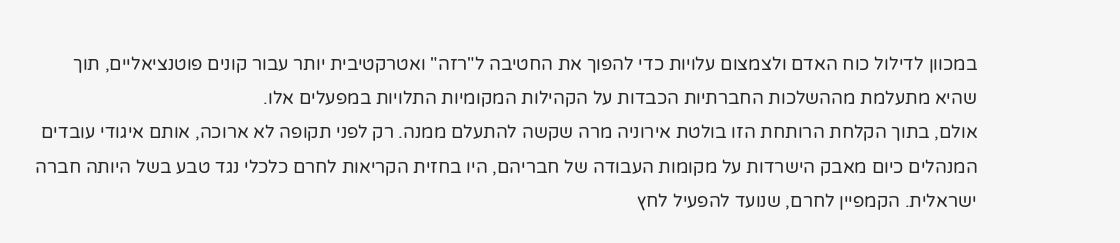במכוון לדילול כוח האדם ולצמצום עלויות כדי להפוך את החטיבה ל"רזה" ואטרקטיבית יותר עבור קונים פוטנציאליים, תוך שהיא מתעלמת מההשלכות החברתיות הכבדות על הקהילות המקומיות התלויות במפעלים אלו.
אולם, בתוך הקלחת הרותחת הזו בולטת אירוניה מרה שקשה להתעלם ממנה. רק לפני תקופה לא ארוכה, אותם איגודי עובדים המנהלים כיום מאבק הישרדות על מקומות העבודה של חבריהם, היו בחזית הקריאות לחרם כלכלי נגד טבע בשל היותה חברה ישראלית. הקמפיין לחרם, שנועד להפעיל לחץ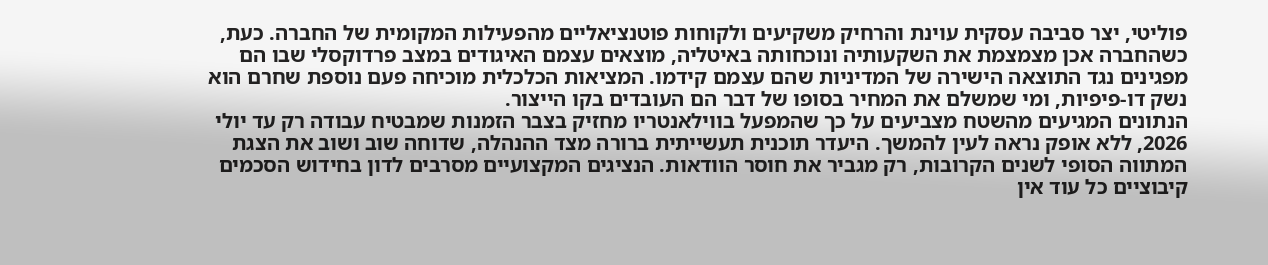פוליטי, יצר סביבה עסקית עוינת והרחיק משקיעים ולקוחות פוטנציאליים מהפעילות המקומית של החברה. כעת, כשהחברה אכן מצמצמת את השקעותיה ונוכחותה באיטליה, מוצאים עצמם האיגודים במצב פרדוקסלי שבו הם מפגינים נגד התוצאה הישירה של המדיניות שהם עצמם קידמו. המציאות הכלכלית מוכיחה פעם נוספת שחרם הוא נשק דו-פיפיות, ומי שמשלם את המחיר בסופו של דבר הם העובדים בקו הייצור.
הנתונים המגיעים מהשטח מצביעים על כך שהמפעל בווילאנטריו מחזיק בצבר הזמנות שמבטיח עבודה רק עד יולי 2026, ללא אופק נראה לעין להמשך. היעדר תוכנית תעשייתית ברורה מצד ההנהלה, שדוחה שוב ושוב את הצגת המתווה הסופי לשנים הקרובות, רק מגביר את חוסר הוודאות. הנציגים המקצועיים מסרבים לדון בחידוש הסכמים קיבוציים כל עוד אין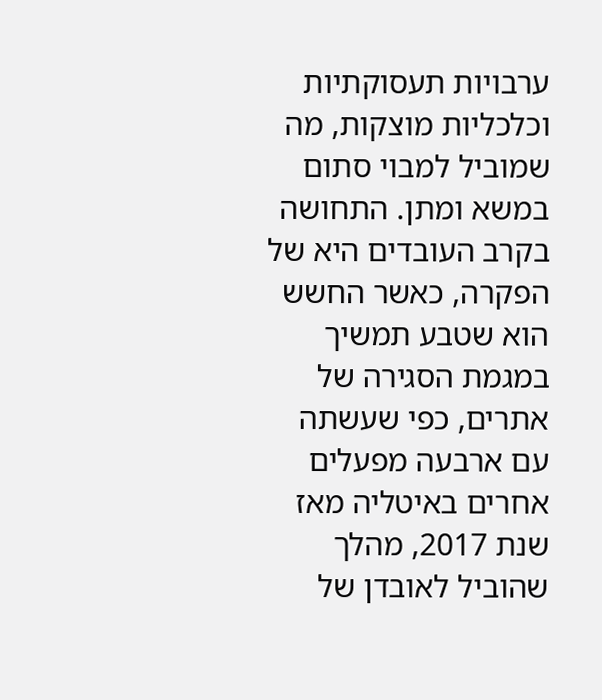ערבויות תעסוקתיות וכלכליות מוצקות, מה שמוביל למבוי סתום במשא ומתן. התחושה בקרב העובדים היא של הפקרה, כאשר החשש הוא שטבע תמשיך במגמת הסגירה של אתרים, כפי שעשתה עם ארבעה מפעלים אחרים באיטליה מאז שנת 2017, מהלך שהוביל לאובדן של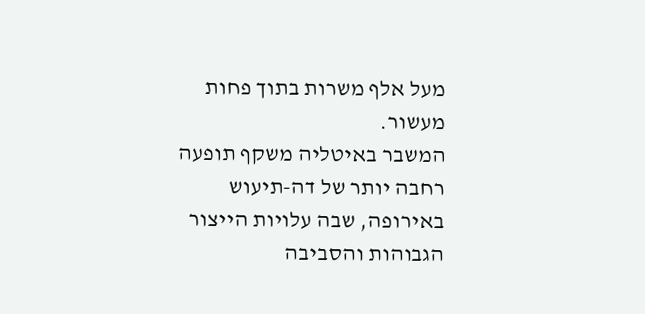מעל אלף משרות בתוך פחות מעשור.
המשבר באיטליה משקף תופעה רחבה יותר של דה-תיעוש באירופה, שבה עלויות הייצור הגבוהות והסביבה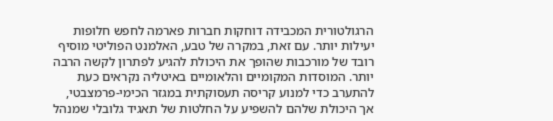הרגולטורית המכבידה דוחקות חברות פארמה לחפש חלופות יעילות יותר. עם זאת, במקרה של טבע, האלמנט הפוליטי מוסיף רובד של מורכבות שהופך את היכולת להגיע לפתרון לקשה הרבה יותר. המוסדות המקומיים והלאומיים באיטליה נקראים כעת להתערב כדי למנוע קריסה תעסוקתית במגזר הכימי-פרמצבטי, אך היכולת שלהם להשפיע על החלטות של תאגיד גלובלי שמנהל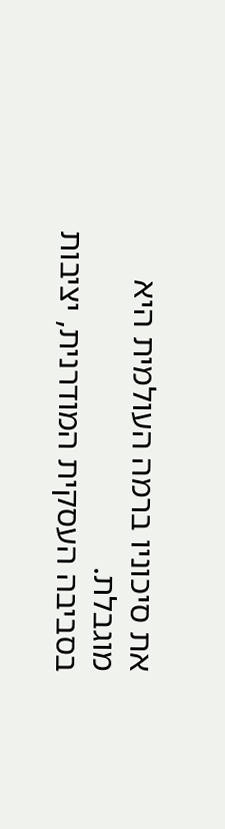את סיכוניו ברמה העולמית היא מוגבלת.
בסביבה העסקית המודרנית, יציבות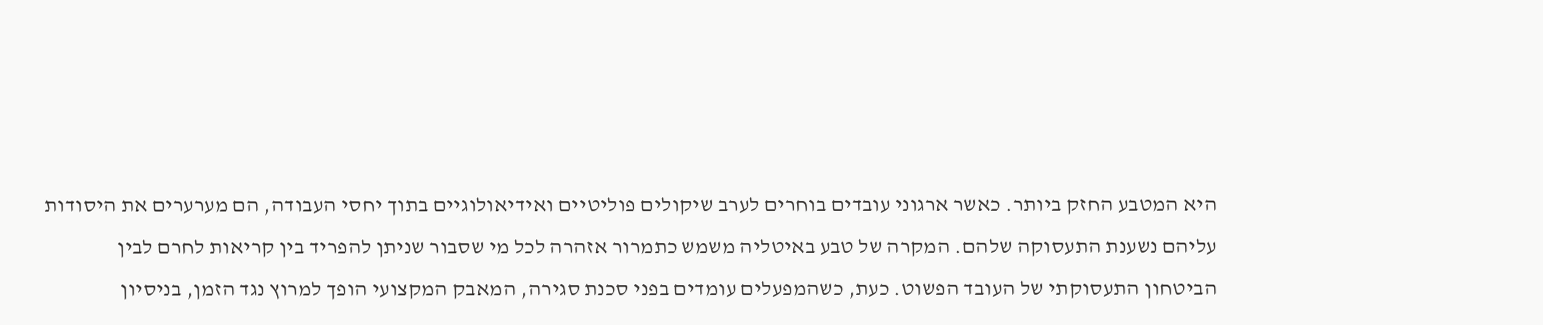היא המטבע החזק ביותר. כאשר ארגוני עובדים בוחרים לערב שיקולים פוליטיים ואידיאולוגיים בתוך יחסי העבודה, הם מערערים את היסודות עליהם נשענת התעסוקה שלהם. המקרה של טבע באיטליה משמש כתמרור אזהרה לכל מי שסבור שניתן להפריד בין קריאות לחרם לבין הביטחון התעסוקתי של העובד הפשוט. כעת, כשהמפעלים עומדים בפני סכנת סגירה, המאבק המקצועי הופך למרוץ נגד הזמן, בניסיון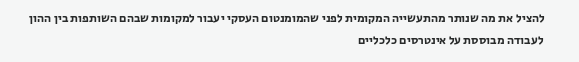להציל את מה שנותר מהתעשייה המקומית לפני שהמומנטום העסקי יעבור למקומות שבהם השותפות בין ההון לעבודה מבוססת על אינטרסים כלכליים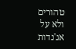טהורים ולא על אג'נדות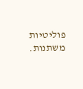פוליטיות משתנות.